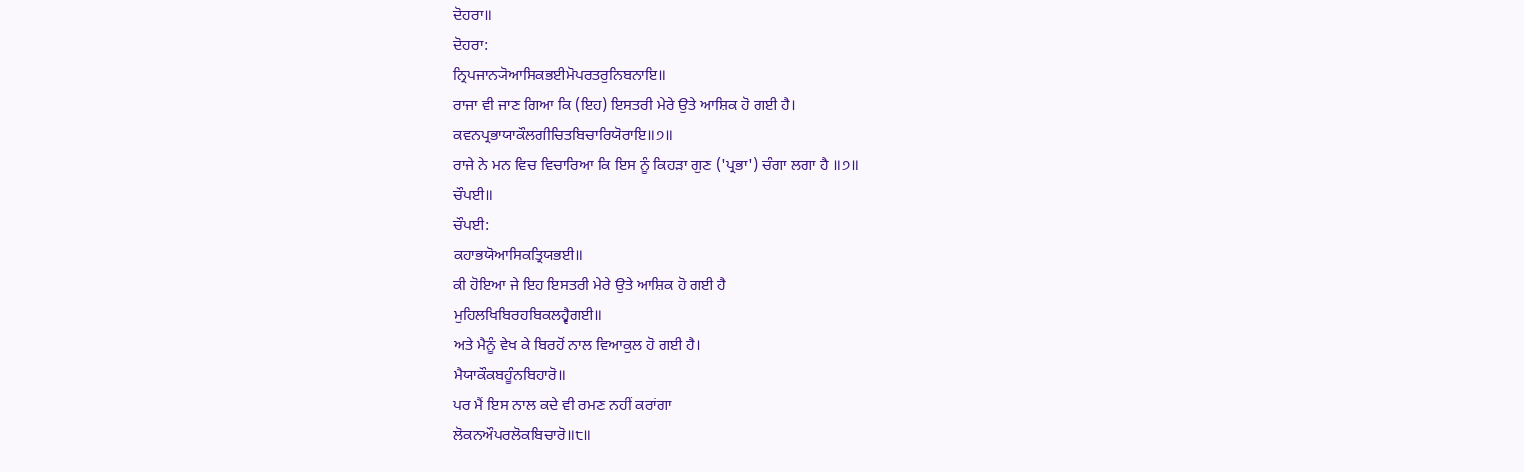ਦੋਹਰਾ॥
ਦੋਹਰਾ:
ਨ੍ਰਿਪਜਾਨ੍ਯੋਆਸਿਕਭਈਮੋਪਰਤਰੁਨਿਬਨਾਇ॥
ਰਾਜਾ ਵੀ ਜਾਣ ਗਿਆ ਕਿ (ਇਹ) ਇਸਤਰੀ ਮੇਰੇ ਉਤੇ ਆਸ਼ਿਕ ਹੋ ਗਈ ਹੈ।
ਕਵਨਪ੍ਰਭਾਯਾਕੌਲਗੀਚਿਤਬਿਚਾਰਿਯੋਰਾਇ॥੭॥
ਰਾਜੇ ਨੇ ਮਨ ਵਿਚ ਵਿਚਾਰਿਆ ਕਿ ਇਸ ਨੂੰ ਕਿਹੜਾ ਗੁਣ ('ਪ੍ਰਭਾ') ਚੰਗਾ ਲਗਾ ਹੈ ॥੭॥
ਚੌਪਈ॥
ਚੌਪਈ:
ਕਹਾਭਯੋਆਸਿਕਤ੍ਰਿਯਭਈ॥
ਕੀ ਹੋਇਆ ਜੇ ਇਹ ਇਸਤਰੀ ਮੇਰੇ ਉਤੇ ਆਸ਼ਿਕ ਹੋ ਗਈ ਹੈ
ਮੁਹਿਲਖਿਬਿਰਹਬਿਕਲਹ੍ਵੈਗਈ॥
ਅਤੇ ਮੈਨੂੰ ਵੇਖ ਕੇ ਬਿਰਹੋਂ ਨਾਲ ਵਿਆਕੁਲ ਹੋ ਗਈ ਹੈ।
ਮੈਯਾਕੌਕਬਹੂੰਨਬਿਹਾਰੋ॥
ਪਰ ਮੈਂ ਇਸ ਨਾਲ ਕਦੇ ਵੀ ਰਮਣ ਨਹੀਂ ਕਰਾਂਗਾ
ਲੋਕਨਔਪਰਲੋਕਬਿਚਾਰੋ॥੮॥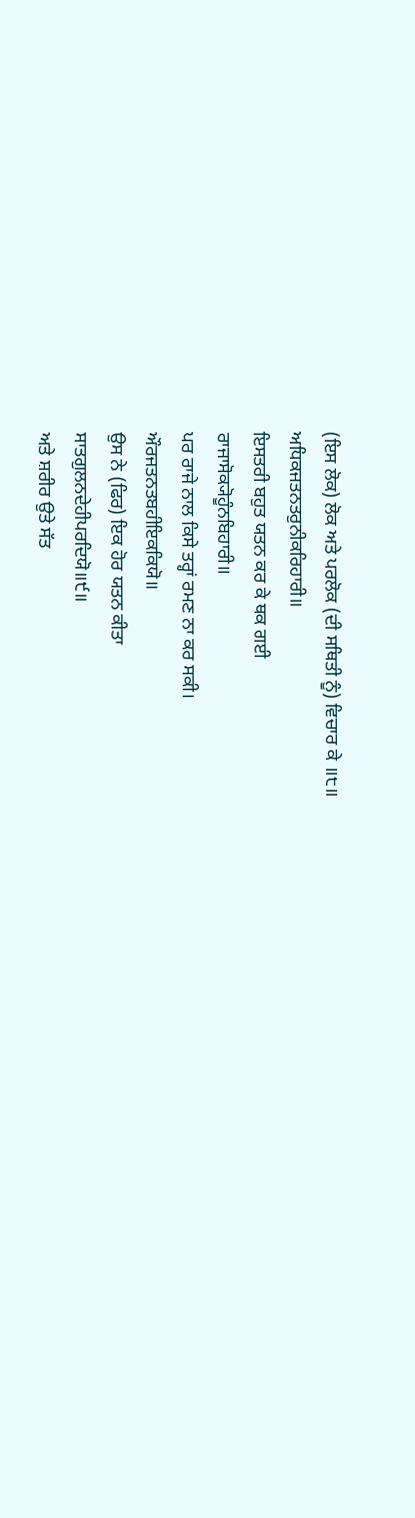(ਇਸ ਲੋਕ) ਲੋਕ ਅਤੇ ਪਰਲੋਕ (ਦੀ ਸਥਿਤੀ ਨੂੰ) ਵਿਚਾਰ ਕੇ ॥੮॥
ਅਧਿਕਜਤਨਤਰੁਨੀਕਰਿਹਾਰੀ॥
ਇਸਤਰੀ ਬਹੁਤ ਯਤਨ ਕਰ ਕੇ ਥਕ ਗਈ
ਰਾਜਾਸੋਕ੍ਯੋਹੂੰਨਬਿਹਾਰੀ॥
ਪਰ ਰਾਜੇ ਨਾਲ ਕਿਸੇ ਤਰ੍ਹਾਂ ਰਮਣ ਨਾ ਕਰ ਸਕੀ।
ਔਰਜਤਨਤਬਹੀਇਕਕਿਯੋ॥
ਉਸ ਨੇ (ਫਿਰ) ਇਕ ਹੋਰ ਯਤਨ ਕੀਤਾ
ਸਾਤਗੁਲਨਦੇਹੀਪਰਦਿਯੋ॥੯॥
ਅਤੇ ਸ਼ਰੀਰ ਉਤੇ ਸੱਤ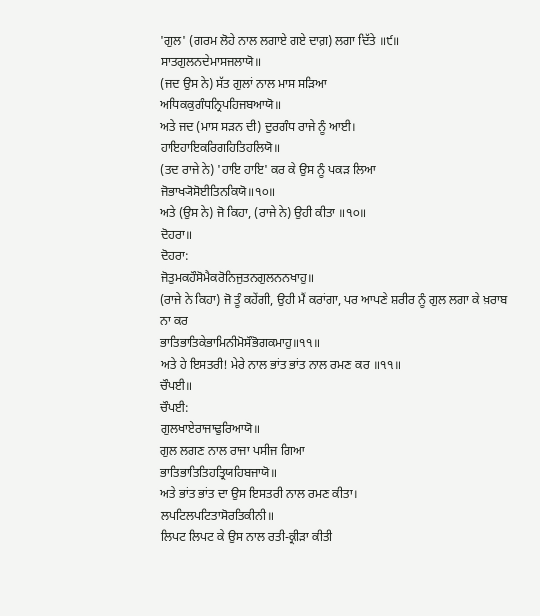'ਗੁਲ' (ਗਰਮ ਲੋਹੇ ਨਾਲ ਲਗਾਏ ਗਏ ਦਾਗ਼) ਲਗਾ ਦਿੱਤੇ ॥੯॥
ਸਾਤਗੁਲਨਦੇਮਾਸਜਲਾਯੋ॥
(ਜਦ ਉਸ ਨੇ) ਸੱਤ ਗੁਲਾਂ ਨਾਲ ਮਾਸ ਸੜਿਆ
ਅਧਿਕਕੁਗੰਧਨ੍ਰਿਪਹਿਜਬਆਯੋ॥
ਅਤੇ ਜਦ (ਮਾਸ ਸੜਨ ਦੀ) ਦੁਰਗੰਧ ਰਾਜੇ ਨੂੰ ਆਈ।
ਹਾਇਹਾਇਕਰਿਗਹਿਤਿਹਲਿਯੋ॥
(ਤਦ ਰਾਜੇ ਨੇ) 'ਹਾਇ ਹਾਇ' ਕਰ ਕੇ ਉਸ ਨੂੰ ਪਕੜ ਲਿਆ
ਜੋਭਾਖ੍ਯੋਸੋਈਤਿਨਕਿਯੋ॥੧੦॥
ਅਤੇ (ਉਸ ਨੇ) ਜੋ ਕਿਹਾ, (ਰਾਜੇ ਨੇ) ਉਹੀ ਕੀਤਾ ॥੧੦॥
ਦੋਹਰਾ॥
ਦੋਹਰਾ:
ਜੋਤੁਮਕਹੌਸੋਮੈਕਰੋਨਿਜੁਤਨਗੁਲਨਨਖਾਹੁ॥
(ਰਾਜੇ ਨੇ ਕਿਹਾ) ਜੋ ਤੂੰ ਕਹੇਂਗੀ, ਉਹੀ ਮੈਂ ਕਰਾਂਗਾ, ਪਰ ਆਪਣੇ ਸ਼ਰੀਰ ਨੂੰ ਗੁਲ ਲਗਾ ਕੇ ਖ਼ਰਾਬ ਨਾ ਕਰ
ਭਾਤਿਭਾਤਿਕੇਭਾਮਿਨੀਮੋਸੌਭੋਗਕਮਾਹੁ॥੧੧॥
ਅਤੇ ਹੇ ਇਸਤਰੀ! ਮੇਰੇ ਨਾਲ ਭਾਂਤ ਭਾਂਤ ਨਾਲ ਰਮਣ ਕਰ ॥੧੧॥
ਚੌਪਈ॥
ਚੌਪਈ:
ਗੁਲਖਾਏਰਾਜਾਢੁਰਿਆਯੋ॥
ਗੁਲ ਲਗਣ ਨਾਲ ਰਾਜਾ ਪਸੀਜ ਗਿਆ
ਭਾਤਿਭਾਤਿਤਿਹਤ੍ਰਿਯਹਿਬਜਾਯੋ॥
ਅਤੇ ਭਾਂਤ ਭਾਂਤ ਦਾ ਉਸ ਇਸਤਰੀ ਨਾਲ ਰਮਣ ਕੀਤਾ।
ਲਪਟਿਲਪਟਿਤਾਸੋਰਤਿਕੀਨੀ॥
ਲਿਪਟ ਲਿਪਟ ਕੇ ਉਸ ਨਾਲ ਰਤੀ-ਕ੍ਰੀੜਾ ਕੀਤੀ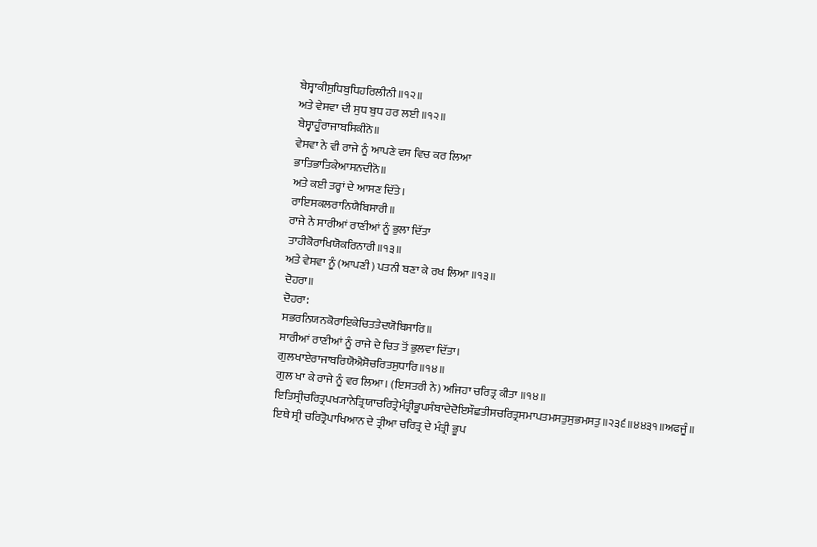ਬੇਸ੍ਵਾਕੀਸੁਧਿਬੁਧਿਹਰਿਲੀਨੀ॥੧੨॥
ਅਤੇ ਵੇਸਵਾ ਦੀ ਸੁਧ ਬੁਧ ਹਰ ਲਈ ॥੧੨॥
ਬੇਸ੍ਵਾਹੂੰਰਾਜਾਬਸਿਕੀਨੋ॥
ਵੇਸਵਾ ਨੇ ਵੀ ਰਾਜੇ ਨੂੰ ਆਪਣੇ ਵਸ ਵਿਚ ਕਰ ਲਿਆ
ਭਾਤਿਭਾਤਿਕੇਆਸਨਦੀਨੋ॥
ਅਤੇ ਕਈ ਤਰ੍ਹਾਂ ਦੇ ਆਸਣ ਦਿੱਤੇ।
ਰਾਇਸਕਲਰਾਨਿਯੈਬਿਸਾਰੀ॥
ਰਾਜੇ ਨੇ ਸਾਰੀਆਂ ਰਾਣੀਆਂ ਨੂੰ ਭੁਲਾ ਦਿੱਤਾ
ਤਾਹੀਕੋਰਾਖਿਯੋਕਰਿਨਾਰੀ॥੧੩॥
ਅਤੇ ਵੇਸਵਾ ਨੂੰ (ਆਪਣੀ) ਪਤਨੀ ਬਣਾ ਕੇ ਰਖ ਲਿਆ ॥੧੩॥
ਦੋਹਰਾ॥
ਦੋਹਰਾ:
ਸਭਰਨਿਯਨਕੋਰਾਇਕੇਚਿਤਤੇਦਯੋਬਿਸਾਰਿ॥
ਸਾਰੀਆਂ ਰਾਣੀਆਂ ਨੂੰ ਰਾਜੇ ਦੇ ਚਿਤ ਤੋਂ ਭੁਲਵਾ ਦਿੱਤਾ।
ਗੁਲਖਾਏਰਾਜਾਬਰਿਯੋਐਸੋਚਰਿਤਸੁਧਾਰਿ॥੧੪॥
ਗੁਲ ਖਾ ਕੇ ਰਾਜੇ ਨੂੰ ਵਰ ਲਿਆ। (ਇਸਤਰੀ ਨੇ) ਅਜਿਹਾ ਚਰਿਤ੍ਰ ਕੀਤਾ ॥੧੪॥
ਇਤਿਸ੍ਰੀਚਰਿਤ੍ਰਪਖ੍ਯਾਨੇਤ੍ਰਿਯਾਚਰਿਤ੍ਰੇਮੰਤ੍ਰੀਭੂਪਸੰਬਾਦੇਦੋਇਸੌਛਤੀਸਚਰਿਤ੍ਰਸਮਾਪਤਮਸਤੁਸੁਭਮਸਤੁ॥੨੩੬॥੪੪੩੧॥ਅਫਜੂੰ॥
ਇਥੇ ਸ੍ਰੀ ਚਰਿਤ੍ਰੋਪਾਖਿਆਨ ਦੇ ਤ੍ਰੀਆ ਚਰਿਤ੍ਰ ਦੇ ਮੰਤ੍ਰੀ ਭੂਪ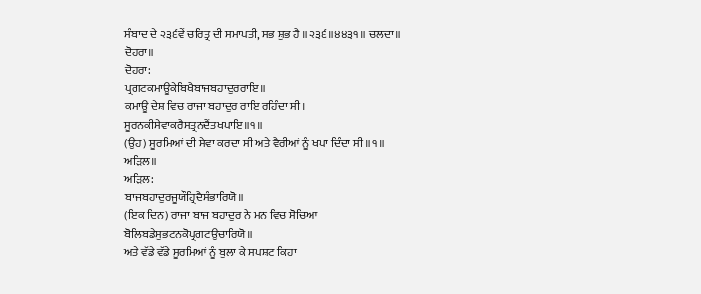ਸੰਬਾਦ ਦੇ ੨੩੬ਵੇਂ ਚਰਿਤ੍ਰ ਦੀ ਸਮਾਪਤੀ, ਸਭ ਸ਼ੁਭ ਹੈ ॥੨੩੬॥੪੪੩੧॥ ਚਲਦਾ॥
ਦੋਹਰਾ॥
ਦੋਹਰਾ:
ਪ੍ਰਗਟਕਮਾਊਕੇਬਿਖੈਬਾਜਬਹਾਦੁਰਰਾਇ॥
ਕਮਾਊ ਦੇਸ਼ ਵਿਚ ਰਾਜਾ ਬਹਾਦੁਰ ਰਾਇ ਰਹਿੰਦਾ ਸੀ।
ਸੂਰਨਕੀਸੇਵਾਕਰੈਸਤ੍ਰਨਦੈਂਤਖਪਾਇ॥੧॥
(ਉਹ) ਸੂਰਮਿਆਂ ਦੀ ਸੇਵਾ ਕਰਦਾ ਸੀ ਅਤੇ ਵੈਰੀਆਂ ਨੂੰ ਖਪਾ ਦਿੰਦਾ ਸੀ ॥੧॥
ਅੜਿਲ॥
ਅੜਿਲ:
ਬਾਜਬਹਾਦੁਰਜੂਯੌਹ੍ਰਿਦੈਸੰਭਾਰਿਯੋ॥
(ਇਕ ਦਿਨ) ਰਾਜਾ ਬਾਜ ਬਹਾਦੁਰ ਨੇ ਮਨ ਵਿਚ ਸੋਚਿਆ
ਬੋਲਿਬਡੇਸੁਭਟਨਕੋਪ੍ਰਗਟਉਚਾਰਿਯੋ॥
ਅਤੇ ਵੱਡੇ ਵੱਡੇ ਸੂਰਮਿਆਂ ਨੂੰ ਬੁਲਾ ਕੇ ਸਪਸ਼ਟ ਕਿਹਾ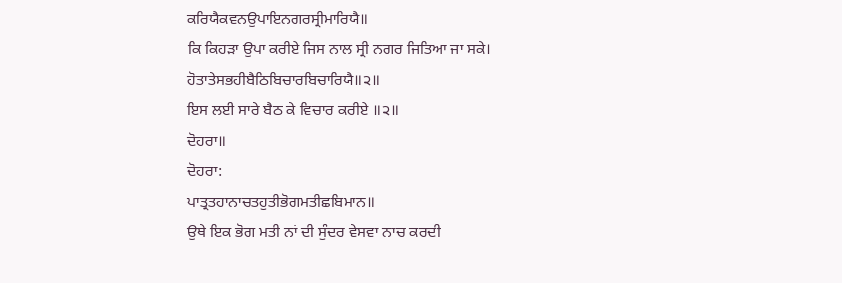ਕਰਿਯੈਕਵਨਉਪਾਇਨਗਰਸ੍ਰੀਮਾਰਿਯੈ॥
ਕਿ ਕਿਹੜਾ ਉਪਾ ਕਰੀਏ ਜਿਸ ਨਾਲ ਸ੍ਰੀ ਨਗਰ ਜਿਤਿਆ ਜਾ ਸਕੇ।
ਹੋਤਾਤੇਸਭਹੀਬੈਠਿਬਿਚਾਰਬਿਚਾਰਿਯੈ॥੨॥
ਇਸ ਲਈ ਸਾਰੇ ਬੈਠ ਕੇ ਵਿਚਾਰ ਕਰੀਏ ॥੨॥
ਦੋਹਰਾ॥
ਦੋਹਰਾ:
ਪਾਤ੍ਰਤਹਾਨਾਚਤਹੁਤੀਭੋਗਮਤੀਛਬਿਮਾਨ॥
ਉਥੇ ਇਕ ਭੋਗ ਮਤੀ ਨਾਂ ਦੀ ਸੁੰਦਰ ਵੇਸਵਾ ਨਾਚ ਕਰਦੀ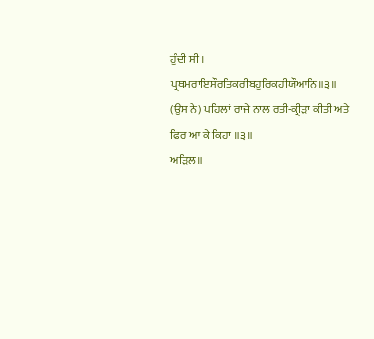ਹੁੰਦੀ ਸੀ।
ਪ੍ਰਥਮਰਾਇਸੌਰਤਿਕਰੀਬਹੁਰਿਕਹੀਯੌਆਨਿ॥੩॥
(ਉਸ ਨੇ) ਪਹਿਲਾਂ ਰਾਜੇ ਨਾਲ ਰਤੀ-ਕ੍ਰੀੜਾ ਕੀਤੀ ਅਤੇ ਫਿਰ ਆ ਕੇ ਕਿਹਾ ॥੩॥
ਅੜਿਲ॥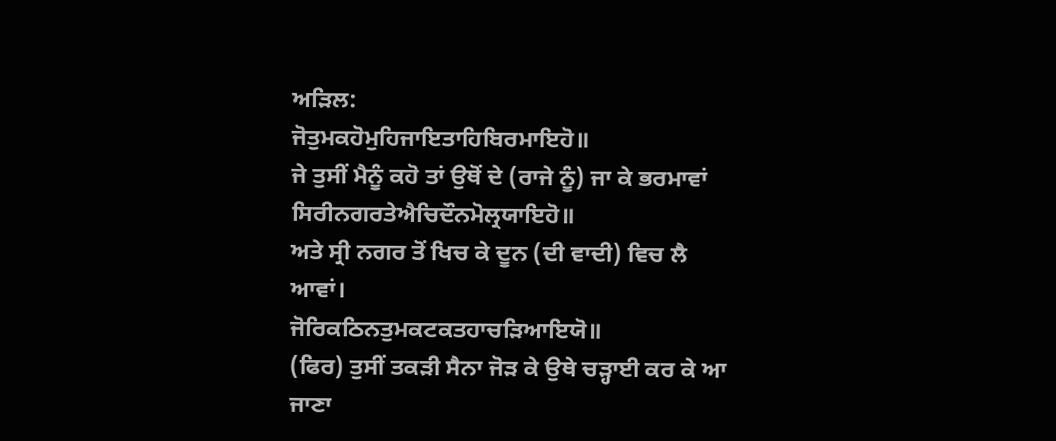ਅੜਿਲ:
ਜੋਤੁਮਕਹੋਮੁਹਿਜਾਇਤਾਹਿਬਿਰਮਾਇਹੋ॥
ਜੇ ਤੁਸੀਂ ਮੈਨੂੰ ਕਹੋ ਤਾਂ ਉਥੋਂ ਦੇ (ਰਾਜੇ ਨੂੰ) ਜਾ ਕੇ ਭਰਮਾਵਾਂ
ਸਿਰੀਨਗਰਤੇਐਚਿਦੌਨਮੋਲ੍ਰਯਾਇਹੋ॥
ਅਤੇ ਸ੍ਰੀ ਨਗਰ ਤੋਂ ਖਿਚ ਕੇ ਦੂਨ (ਦੀ ਵਾਦੀ) ਵਿਚ ਲੈ ਆਵਾਂ।
ਜੋਰਿਕਠਿਨਤੁਮਕਟਕਤਹਾਚੜਿਆਇਯੋ॥
(ਫਿਰ) ਤੁਸੀਂ ਤਕੜੀ ਸੈਨਾ ਜੋੜ ਕੇ ਉਥੇ ਚੜ੍ਹਾਈ ਕਰ ਕੇ ਆ ਜਾਣਾ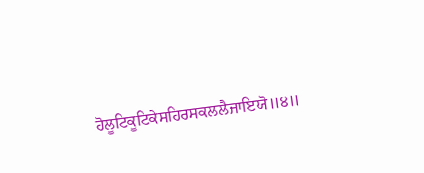ਹੋਲੂਟਿਕੂਟਿਕੇਸਹਿਰਸਕਲਲੈਜਾਇਯੋ॥੪॥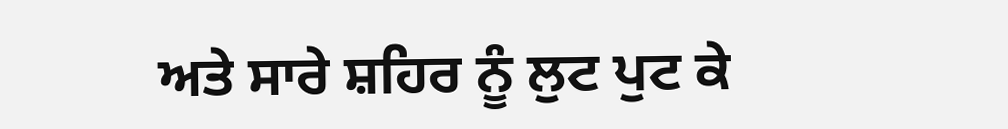ਅਤੇ ਸਾਰੇ ਸ਼ਹਿਰ ਨੂੰ ਲੁਟ ਪੁਟ ਕੇ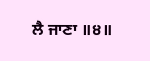ਲੈ ਜਾਣਾ ॥੪॥